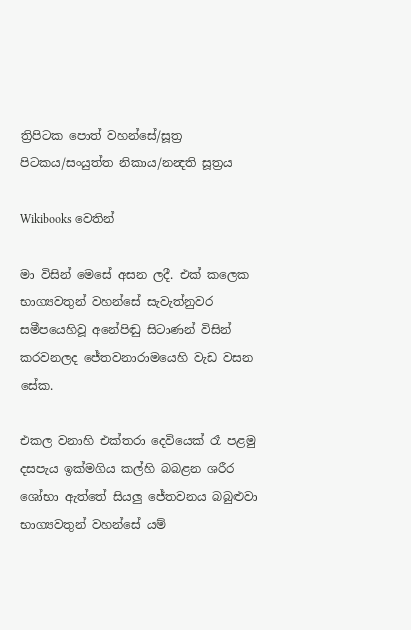ත්‍රිපිටක පොත් වහන්සේ/සූත්‍ර පිටකය/සංයුත්ත නිකාය/නන්‍දති සූත්‍රය

Wikibooks වෙතින්

මා විසින් මෙසේ අසන ලදී. එක් කලෙක භාග්‍යවතුන් වහන්සේ සැවැත්නුවර සමීපයෙහිවූ අනේපිඬු සිටාණන් විසින් කරවනලද ජේතවනාරාමයෙහි වැඩ වසන සේක.

එකල වනාහි එක්තරා දෙවියෙක් රෑ පළමු දසපැය ඉක්මගිය කල්හි බබළන ශරීර ශෝභා ඇත්තේ සියලු ජේතවනය බබුළුවා භාග්‍යවතුන් වහන්සේ යම්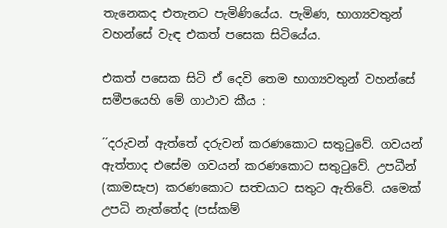තැනෙකද එතැනට පැමිණියේය. පැමිණ, භාග්‍යවතුන් වහන්සේ වැඳ එකත් පසෙක සිටියේය.

එකත් පසෙක සිටි ඒ දෙවි තෙම භාග්‍යවතුන් වහන්සේ සමීපයෙහි මේ ගාථාව කීය :

´´දරුවන් ඇත්තේ දරුවන් කරණකොට සතුටුවේ. ගවයන් ඇත්තාද එසේම ගවයන් කරණකොට සතුටුවේ. උපධීන් (කාමසැප) කරණකොට සත්‍වයාට සතුට ඇතිවේ. යමෙක් උපධි නැත්තේද (පස්කම්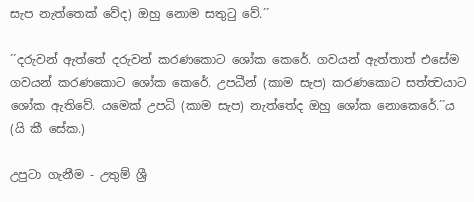සැප නැත්තෙක් වේද) ඔහු නොම සතුටු වේ.´´

´´දරුවන් ඇත්තේ දරුවන් කරණකොට ශෝක කෙරේ. ගවයන් ඇත්තාත් එසේම ගවයන් කරණකොට ශෝක කෙරේ. උපධීන් (කාම සැප) කරණකොට සත්ත්‍වයාට ශෝක ඇතිවේ. යමෙක් උපධි (කාම සැප) නැත්තේද ඔහු ශෝක නොකෙරේ.´´ය (යි කී සේක.)

උපුටා ගැනීම - උතුම් ශ්‍රී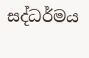සද්ධර්මය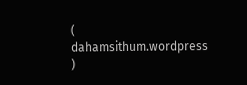( dahamsithum.wordpress )